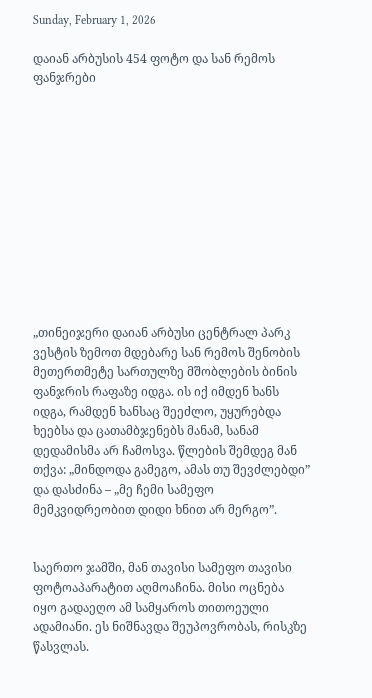Sunday, February 1, 2026

დაიან არბუსის 454 ფოტო და სან რემოს ფანჯრები












„თინეიჯერი დაიან არბუსი ცენტრალ პარკ ვესტის ზემოთ მდებარე სან რემოს შენობის მეთერთმეტე სართულზე მშობლების ბინის ფანჯრის რაფაზე იდგა. ის იქ იმდენ ხანს იდგა, რამდენ ხანსაც შეეძლო, უყურებდა ხეებსა და ცათამბჯენებს მანამ, სანამ დედამისმა არ ჩამოსვა. წლების შემდეგ მან თქვა: „მინდოდა გამეგო, ამას თუ შევძლებდი” და დასძინა – „მე ჩემი სამეფო მემკვიდრეობით დიდი ხნით არ მერგო”.


საერთო ჯამში, მან თავისი სამეფო თავისი ფოტოაპარატით აღმოაჩინა. მისი ოცნება იყო გადაეღო ამ სამყაროს თითოეული ადამიანი. ეს ნიშნავდა შეუპოვრობას, რისკზე წასვლას.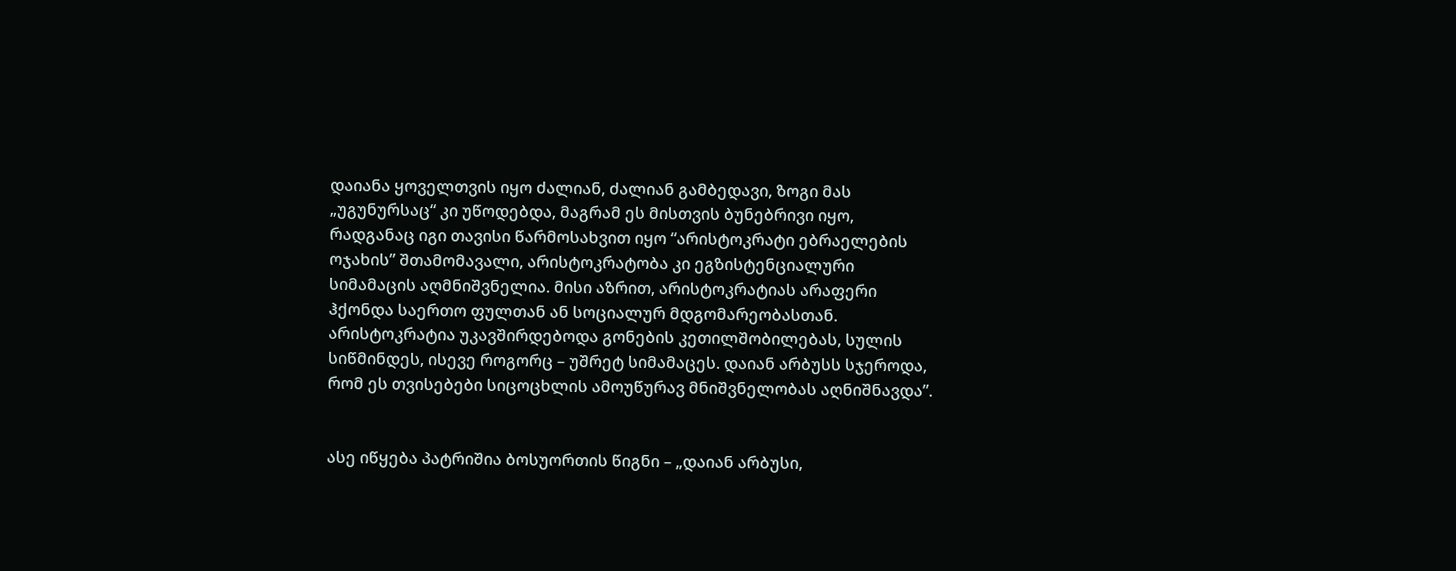დაიანა ყოველთვის იყო ძალიან, ძალიან გამბედავი, ზოგი მას „უგუნურსაც“ კი უწოდებდა, მაგრამ ეს მისთვის ბუნებრივი იყო, რადგანაც იგი თავისი წარმოსახვით იყო “არისტოკრატი ებრაელების ოჯახის” შთამომავალი, არისტოკრატობა კი ეგზისტენციალური სიმამაცის აღმნიშვნელია. მისი აზრით, არისტოკრატიას არაფერი ჰქონდა საერთო ფულთან ან სოციალურ მდგომარეობასთან. არისტოკრატია უკავშირდებოდა გონების კეთილშობილებას, სულის სიწმინდეს, ისევე როგორც – უშრეტ სიმამაცეს. დაიან არბუსს სჯეროდა, რომ ეს თვისებები სიცოცხლის ამოუწურავ მნიშვნელობას აღნიშნავდა”.


ასე იწყება პატრიშია ბოსუორთის წიგნი – „დაიან არბუსი,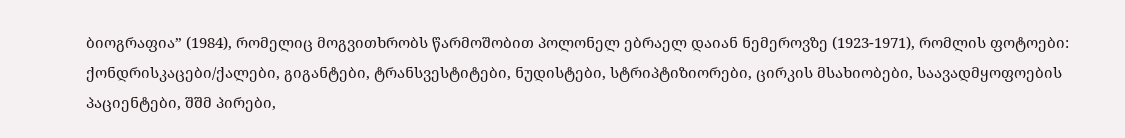ბიოგრაფია” (1984), რომელიც მოგვითხრობს წარმოშობით პოლონელ ებრაელ დაიან ნემეროვზე (1923-1971), რომლის ფოტოები: ქონდრისკაცები/ქალები, გიგანტები, ტრანსვესტიტები, ნუდისტები, სტრიპტიზიორები, ცირკის მსახიობები, საავადმყოფოების პაციენტები, შშმ პირები,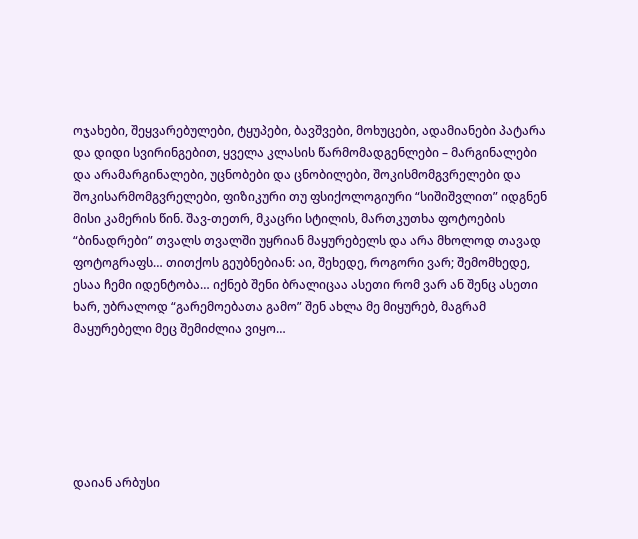ოჯახები, შეყვარებულები, ტყუპები, ბავშვები, მოხუცები, ადამიანები პატარა და დიდი სვირინგებით, ყველა კლასის წარმომადგენლები – მარგინალები და არამარგინალები, უცნობები და ცნობილები, შოკისმომგვრელები და შოკისარმომგვრელები, ფიზიკური თუ ფსიქოლოგიური “სიშიშვლით” იდგნენ მისი კამერის წინ. შავ-თეთრ, მკაცრი სტილის, მართკუთხა ფოტოების “ბინადრები” თვალს თვალში უყრიან მაყურებელს და არა მხოლოდ თავად ფოტოგრაფს… თითქოს გეუბნებიან: აი, შეხედე, როგორი ვარ; შემომხედე, ესაა ჩემი იდენტობა… იქნებ შენი ბრალიცაა ასეთი რომ ვარ ან შენც ასეთი ხარ, უბრალოდ “გარემოებათა გამო” შენ ახლა მე მიყურებ, მაგრამ მაყურებელი მეც შემიძლია ვიყო…






დაიან არბუსი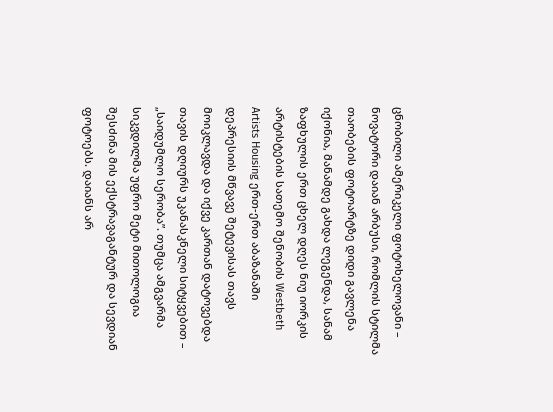ცნობილი ამერიკელი ფოტოხელოვანი – ნოვატორი დაიან არბუსი, რომლის სტილმა თაობების ფოტოარტზე დიდი გავლენა იქონია, მანამდე გახდა ლეგენდა, სანამ ზაფხულის ერთ ცხელ დღეს ნიუ იორკის არტისტების სათემო შენობის Westbeth Artists Housing ერთ-ერთ აბაზანაში დეპრესიის მწვავე შეტევისას თავს მოიკლავდა და იქვე კართან დატოვებდა თავის დღიურს უკანასკნელი სიტყვებით – „საიდუმლო სერობა”. თუმცა ამგვარმა სიკვდილმა უფრო მეტი მითოლოგია შესძინა მის ექსტრავაგანტურ და სევდიან ფოტოებს. დაიანს არ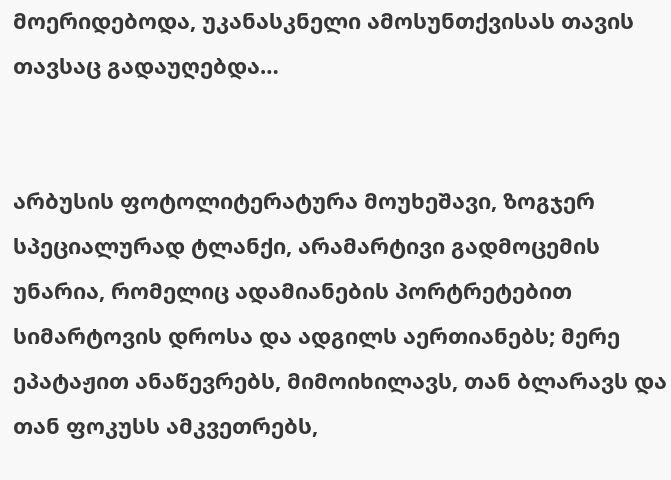მოერიდებოდა, უკანასკნელი ამოსუნთქვისას თავის თავსაც გადაუღებდა…


არბუსის ფოტოლიტერატურა მოუხეშავი, ზოგჯერ სპეციალურად ტლანქი, არამარტივი გადმოცემის უნარია, რომელიც ადამიანების პორტრეტებით სიმარტოვის დროსა და ადგილს აერთიანებს; მერე ეპატაჟით ანაწევრებს, მიმოიხილავს, თან ბლარავს და თან ფოკუსს ამკვეთრებს,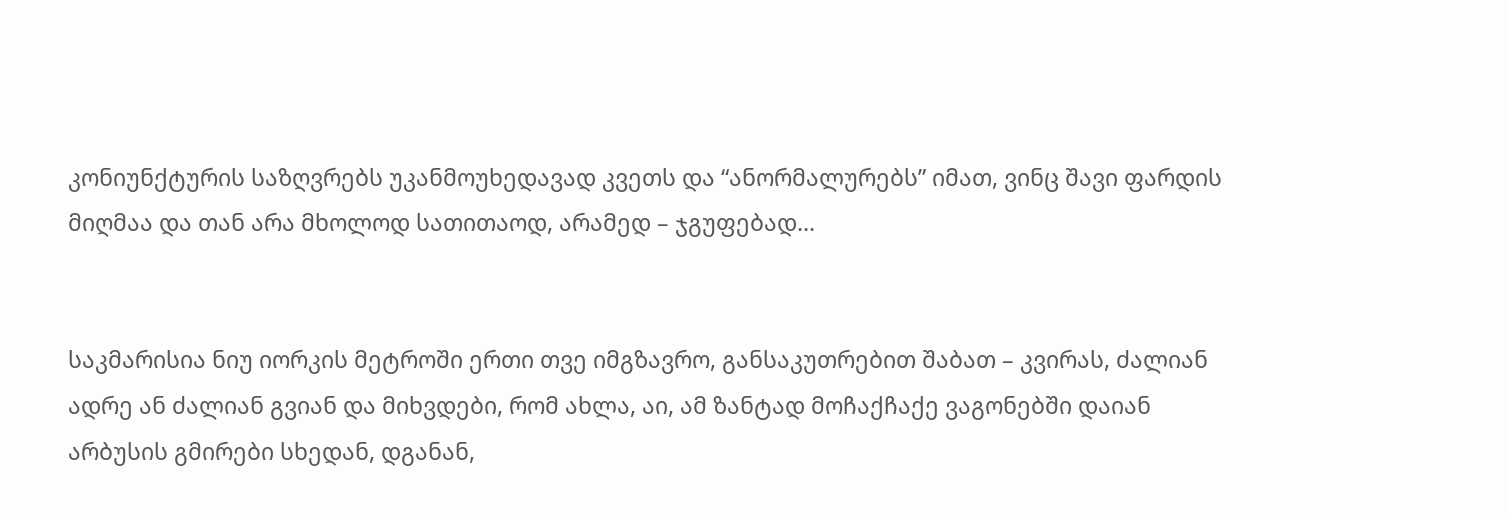კონიუნქტურის საზღვრებს უკანმოუხედავად კვეთს და “ანორმალურებს” იმათ, ვინც შავი ფარდის მიღმაა და თან არა მხოლოდ სათითაოდ, არამედ – ჯგუფებად…


საკმარისია ნიუ იორკის მეტროში ერთი თვე იმგზავრო, განსაკუთრებით შაბათ – კვირას, ძალიან ადრე ან ძალიან გვიან და მიხვდები, რომ ახლა, აი, ამ ზანტად მოჩაქჩაქე ვაგონებში დაიან არბუსის გმირები სხედან, დგანან,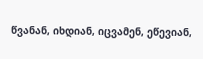წვანან, იხდიან, იცვამენ, ეწევიან,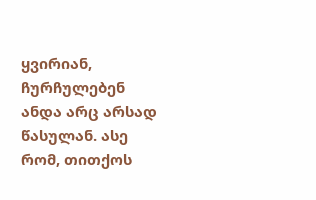ყვირიან, ჩურჩულებენ ანდა არც არსად წასულან. ასე რომ, თითქოს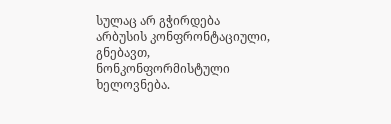სულაც არ გჭირდება არბუსის კონფრონტაციული, გნებავთ, ნონკონფორმისტული ხელოვნება.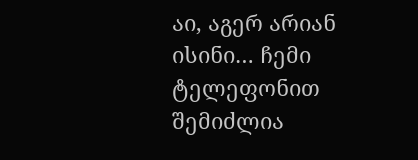აი, აგერ არიან ისინი… ჩემი ტელეფონით შემიძლია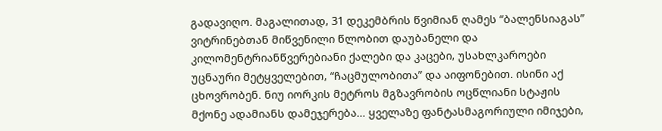გადავიღო. მაგალითად, 31 დეკემბრის წვიმიან ღამეს “ბალენსიაგას” ვიტრინებთან მიწვენილი წლობით დაუბანელი და კილომენტრიანწვერებიანი ქალები და კაცები, უსახლკაროები უცნაური მეტყველებით, “ჩაცმულობითა” და აიფონებით. ისინი აქ ცხოვრობენ. ნიუ იორკის მეტროს მგზავრობის ოცწლიანი სტაჟის მქონე ადამიანს დამეჯერება… ყველაზე ფანტასმაგორიული იმიჯები,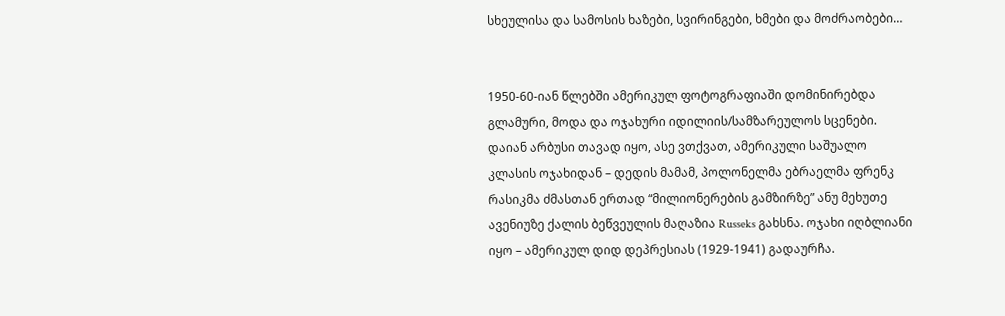სხეულისა და სამოსის ხაზები, სვირინგები, ხმები და მოძრაობები…


1950-60-იან წლებში ამერიკულ ფოტოგრაფიაში დომინირებდა გლამური, მოდა და ოჯახური იდილიის/სამზარეულოს სცენები. დაიან არბუსი თავად იყო, ასე ვთქვათ, ამერიკული საშუალო კლასის ოჯახიდან – დედის მამამ, პოლონელმა ებრაელმა ფრენკ რასიკმა ძმასთან ერთად “მილიონერების გამზირზე” ანუ მეხუთე ავენიუზე ქალის ბეწვეულის მაღაზია Russeks გახსნა. ოჯახი იღბლიანი იყო – ამერიკულ დიდ დეპრესიას (1929-1941) გადაურჩა.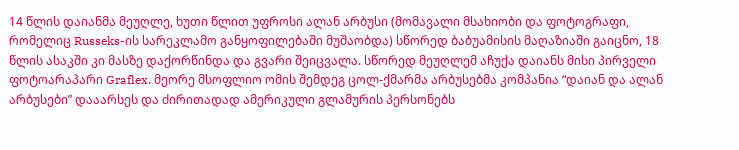14 წლის დაიანმა მეუღლე, ხუთი წლით უფროსი ალან არბუსი (მომავალი მსახიობი და ფოტოგრაფი, რომელიც Russeks-ის სარეკლამო განყოფილებაში მუშაობდა) სწორედ ბაბუამისის მაღაზიაში გაიცნო, 18 წლის ასაკში კი მასზე დაქორწინდა და გვარი შეიცვალა. სწორედ მეუღლემ აჩუქა დაიანს მისი პირველი ფოტოარაპარი Graflex. მეორე მსოფლიო ომის შემდეგ ცოლ-ქმარმა არბუსებმა კომპანია “დაიან და ალან არბუსები” დააარსეს და ძირითადად ამერიკული გლამურის პერსონებს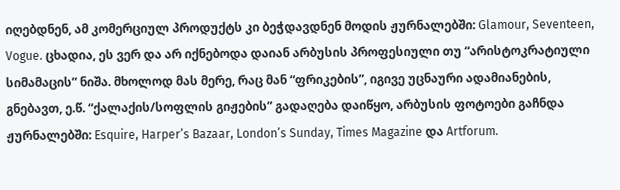იღებდნენ, ამ კომერციულ პროდუქტს კი ბეჭდავდნენ მოდის ჟურნალებში: Glamour, Seventeen, Vogue. ცხადია, ეს ვერ და არ იქნებოდა დაიან არბუსის პროფესიული თუ “არისტოკრატიული სიმამაცის” ნიშა. მხოლოდ მას მერე, რაც მან “ფრიკების”, იგივე უცნაური ადამიანების, გნებავთ, ე.წ. “ქალაქის/სოფლის გიჟების” გადაღება დაიწყო, არბუსის ფოტოები გაჩნდა ჟურნალებში: Esquire, Harper’s Bazaar, London’s Sunday, Times Magazine და Artforum.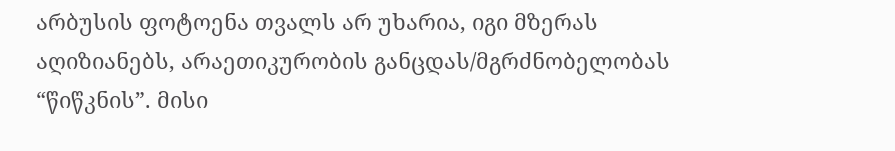არბუსის ფოტოენა თვალს არ უხარია, იგი მზერას აღიზიანებს, არაეთიკურობის განცდას/მგრძნობელობას “წიწკნის”. მისი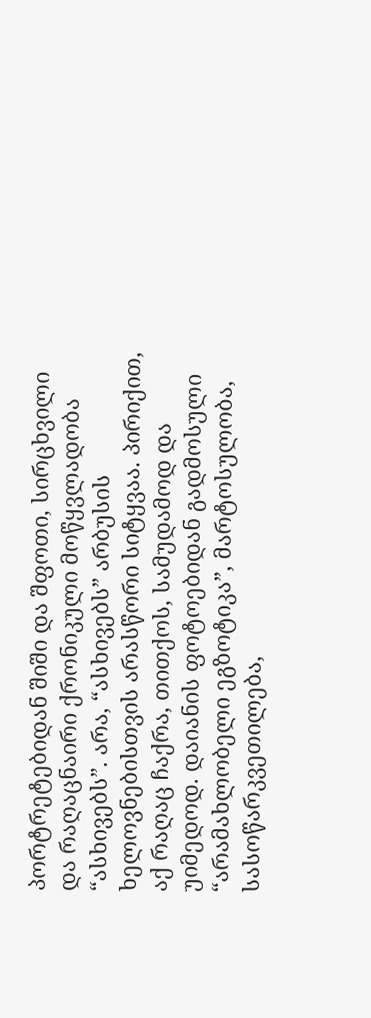პორტრეტებიდან შიში და შფოთი, სირცხვილი და რაღაცნაირი ქრონიკული მოწყვლადობა “ასხივებს”. არა, “ასხივებს” არბუსის ხელოვნებისთვის არასწორი სიტყვაა. პირიქით, აქ რაღაც ჩაქრა, თითქოს, სამუდამოდ და უიმედოდ. დაიანის ფოტოებიდან გადმოსული “არამახლობელი ეგზოტიკა”, მარტოსულობა, სასოწარკვეთილება,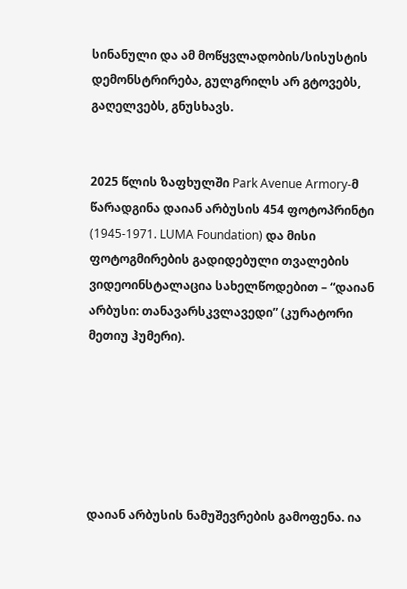სინანული და ამ მოწყვლადობის/სისუსტის დემონსტრირება, გულგრილს არ გტოვებს, გაღელვებს, გნუსხავს.


2025 წლის ზაფხულში Park Avenue Armory-მ წარადგინა დაიან არბუსის 454 ფოტოპრინტი (1945-1971. LUMA Foundation) და მისი ფოტოგმირების გადიდებული თვალების ვიდეოინსტალაცია სახელწოდებით – “დაიან არბუსი: თანავარსკვლავედი” (კურატორი მეთიუ ჰუმერი).






დაიან არბუსის ნამუშევრების გამოფენა. ია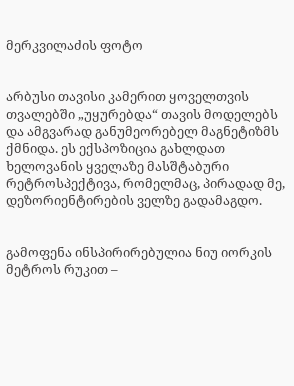მერკვილაძის ფოტო


არბუსი თავისი კამერით ყოველთვის თვალებში „უყურებდა“ თავის მოდელებს და ამგვარად განუმეორებელ მაგნეტიზმს ქმნიდა. ეს ექსპოზიცია გახლდათ ხელოვანის ყველაზე მასშტაბური რეტროსპექტივა, რომელმაც, პირადად მე, დეზორიენტირების ველზე გადამაგდო.


გამოფენა ინსპირირებულია ნიუ იორკის მეტროს რუკით –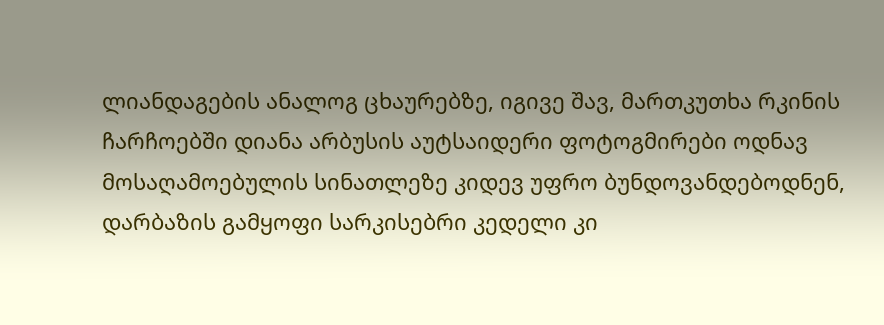ლიანდაგების ანალოგ ცხაურებზე, იგივე შავ, მართკუთხა რკინის ჩარჩოებში დიანა არბუსის აუტსაიდერი ფოტოგმირები ოდნავ მოსაღამოებულის სინათლეზე კიდევ უფრო ბუნდოვანდებოდნენ, დარბაზის გამყოფი სარკისებრი კედელი კი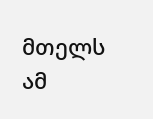მთელს ამ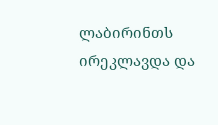ლაბირინთს ირეკლავდა და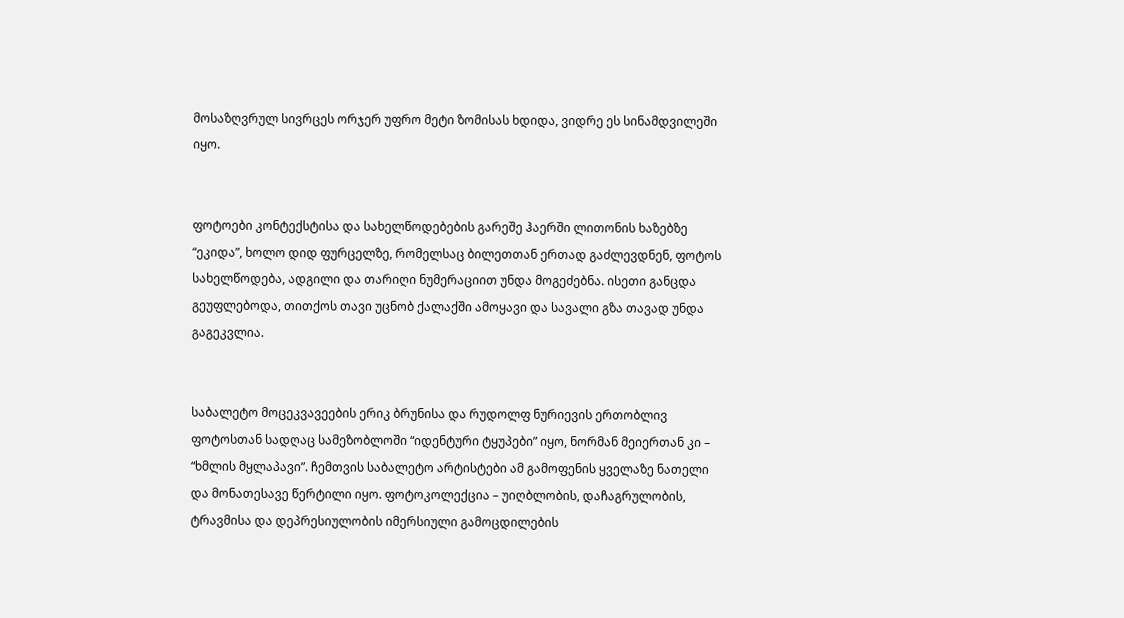მოსაზღვრულ სივრცეს ორჯერ უფრო მეტი ზომისას ხდიდა, ვიდრე ეს სინამდვილეში იყო.


ფოტოები კონტექსტისა და სახელწოდებების გარეშე ჰაერში ლითონის ხაზებზე “ეკიდა”, ხოლო დიდ ფურცელზე, რომელსაც ბილეთთან ერთად გაძლევდნენ, ფოტოს სახელწოდება, ადგილი და თარიღი ნუმერაციით უნდა მოგეძებნა. ისეთი განცდა გეუფლებოდა, თითქოს თავი უცნობ ქალაქში ამოყავი და სავალი გზა თავად უნდა გაგეკვლია.


საბალეტო მოცეკვავეების ერიკ ბრუნისა და რუდოლფ ნურიევის ერთობლივ ფოტოსთან სადღაც სამეზობლოში “იდენტური ტყუპები” იყო, ნორმან მეიერთან კი – “ხმლის მყლაპავი”. ჩემთვის საბალეტო არტისტები ამ გამოფენის ყველაზე ნათელი და მონათესავე წერტილი იყო. ფოტოკოლექცია – უიღბლობის, დაჩაგრულობის, ტრავმისა და დეპრესიულობის იმერსიული გამოცდილების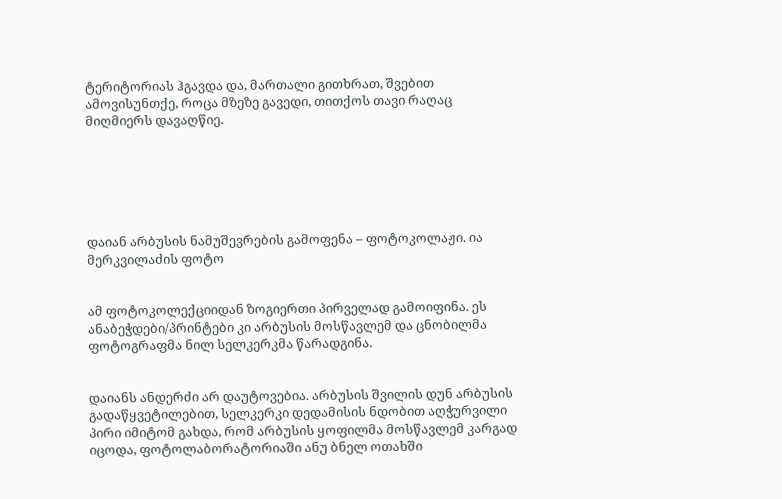ტერიტორიას ჰგავდა და, მართალი გითხრათ, შვებით ამოვისუნთქე, როცა მზეზე გავედი, თითქოს თავი რაღაც მიღმიერს დავაღწიე.






დაიან არბუსის ნამუშევრების გამოფენა – ფოტოკოლაჟი. ია მერკვილაძის ფოტო


ამ ფოტოკოლექციიდან ზოგიერთი პირველად გამოიფინა. ეს ანაბეჭდები/პრინტები კი არბუსის მოსწავლემ და ცნობილმა ფოტოგრაფმა ნილ სელკერკმა წარადგინა.


დაიანს ანდერძი არ დაუტოვებია. არბუსის შვილის დუნ არბუსის გადაწყვეტილებით, სელკერკი დედამისის ნდობით აღჭურვილი პირი იმიტომ გახდა, რომ არბუსის ყოფილმა მოსწავლემ კარგად იცოდა, ფოტოლაბორატორიაში ანუ ბნელ ოთახში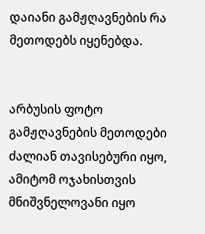დაიანი გამჟღავნების რა მეთოდებს იყენებდა.


არბუსის ფოტო გამჟღავნების მეთოდები ძალიან თავისებური იყო, ამიტომ ოჯახისთვის მნიშვნელოვანი იყო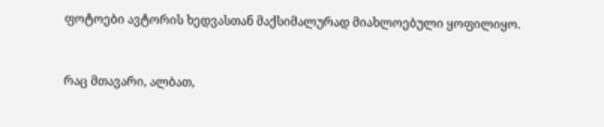ფოტოები ავტორის ხედვასთან მაქსიმალურად მიახლოებული ყოფილიყო.


რაც მთავარი, ალბათ,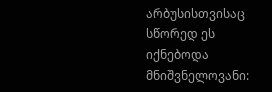არბუსისთვისაც სწორედ ეს იქნებოდა მნიშვნელოვანი: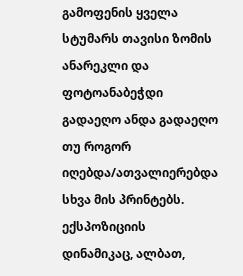გამოფენის ყველა სტუმარს თავისი ზომის ანარეკლი და ფოტოანაბეჭდი გადაეღო ანდა გადაეღო თუ როგორ იღებდა/ათვალიერებდა სხვა მის პრინტებს. ექსპოზიციის დინამიკაც, ალბათ,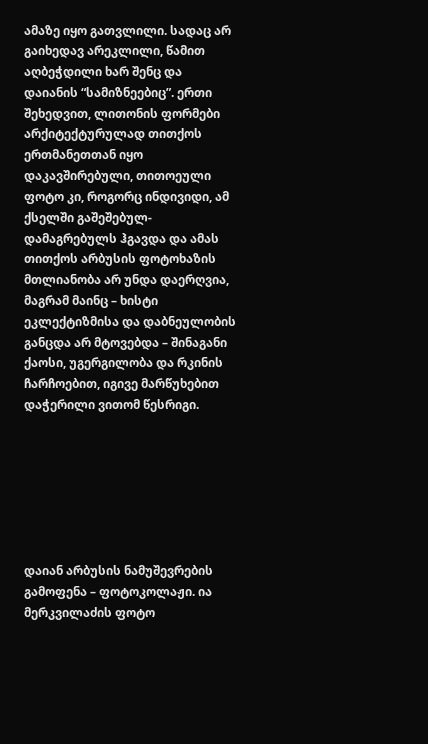ამაზე იყო გათვლილი. სადაც არ გაიხედავ არეკლილი, წამით აღბეჭდილი ხარ შენც და დაიანის “სამიზნეებიც”. ერთი შეხედვით, ლითონის ფორმები არქიტექტურულად თითქოს ერთმანეთთან იყო დაკავშირებული, თითოეული ფოტო კი, როგორც ინდივიდი, ამ ქსელში გაშეშებულ-დამაგრებულს ჰგავდა და ამას თითქოს არბუსის ფოტოხაზის მთლიანობა არ უნდა დაერღვია, მაგრამ მაინც – ხისტი ეკლექტიზმისა და დაბნეულობის განცდა არ მტოვებდა – შინაგანი ქაოსი, უგერგილობა და რკინის ჩარჩოებით, იგივე მარწუხებით დაჭერილი ვითომ წესრიგი.







დაიან არბუსის ნამუშევრების გამოფენა – ფოტოკოლაჟი. ია მერკვილაძის ფოტო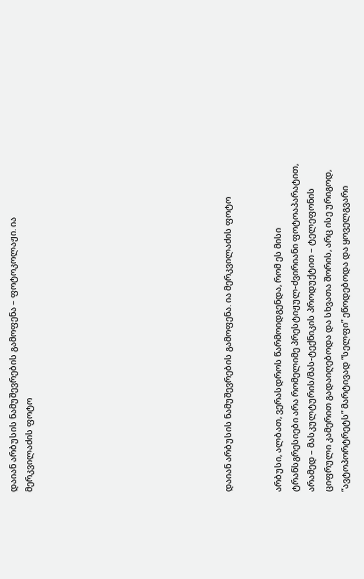დაიან არბუსის ნამუშევრების გამოფენა – ფოტოკოლაჟი. ია მერკვილაძის ფოტო











დაიან არბუსის ნამუშევრების გამოფენა. ია მერკვილაძის ფოტო


არბუსი, ალბათ, ვერასდროს წარმოიდგენდა, რომ ეს მისი ტრანსგრესიები არა რომელიმე პრესტიჟულ-ძვირიანი ფოტოაპარატით, არამედ – მასკულტურის/მას-ტექნიკის პროდუქტით – ტელეფონის ციფრული კამერით გადაიღებოდა და სხვათა შორის, არც ისე ურიგოდ, “ავტოპორტრეტს” მარტივად “სელფი” ეწოდებოდა და ყოველგვარი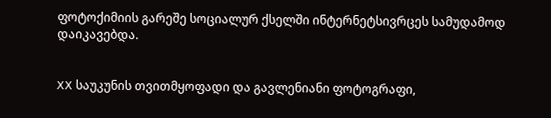ფოტოქიმიის გარეშე სოციალურ ქსელში ინტერნეტსივრცეს სამუდამოდ დაიკავებდა.


XX საუკუნის თვითმყოფადი და გავლენიანი ფოტოგრაფი,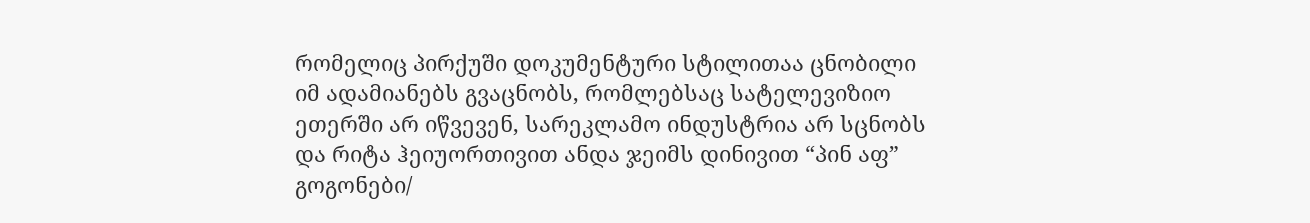რომელიც პირქუში დოკუმენტური სტილითაა ცნობილი იმ ადამიანებს გვაცნობს, რომლებსაც სატელევიზიო ეთერში არ იწვევენ, სარეკლამო ინდუსტრია არ სცნობს და რიტა ჰეიუორთივით ანდა ჯეიმს დინივით “პინ აფ” გოგონები/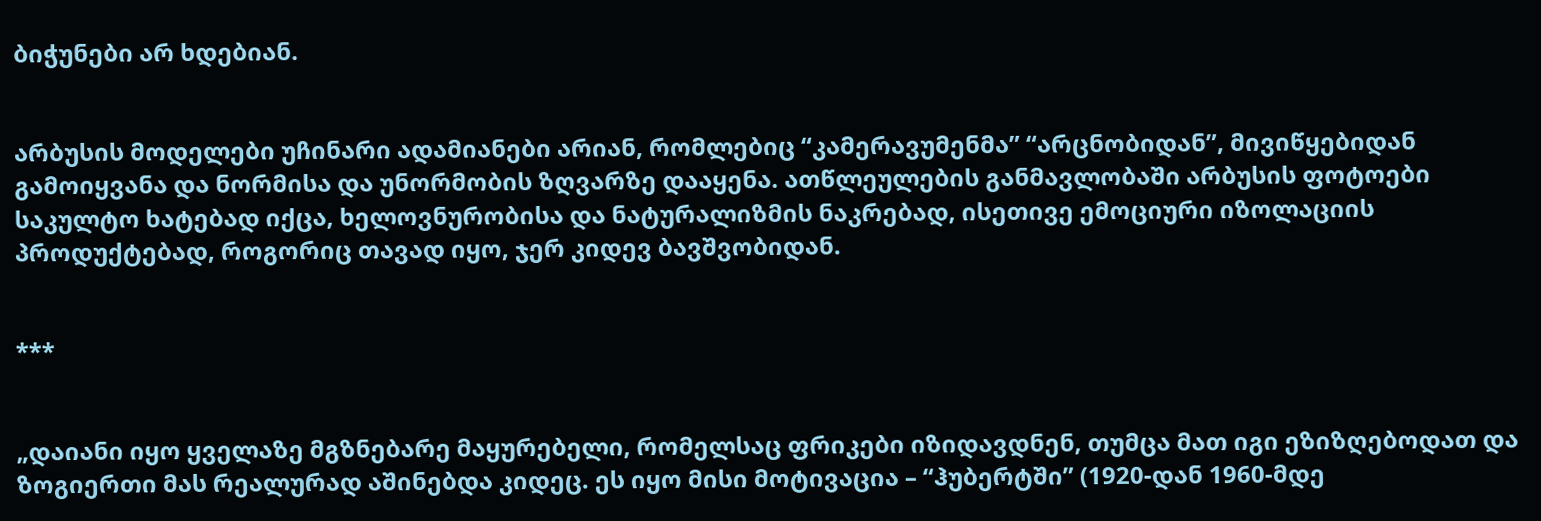ბიჭუნები არ ხდებიან.


არბუსის მოდელები უჩინარი ადამიანები არიან, რომლებიც “კამერავუმენმა” “არცნობიდან”, მივიწყებიდან გამოიყვანა და ნორმისა და უნორმობის ზღვარზე დააყენა. ათწლეულების განმავლობაში არბუსის ფოტოები საკულტო ხატებად იქცა, ხელოვნურობისა და ნატურალიზმის ნაკრებად, ისეთივე ემოციური იზოლაციის პროდუქტებად, როგორიც თავად იყო, ჯერ კიდევ ბავშვობიდან.


***


„დაიანი იყო ყველაზე მგზნებარე მაყურებელი, რომელსაც ფრიკები იზიდავდნენ, თუმცა მათ იგი ეზიზღებოდათ და ზოგიერთი მას რეალურად აშინებდა კიდეც. ეს იყო მისი მოტივაცია – “ჰუბერტში” (1920-დან 1960-მდე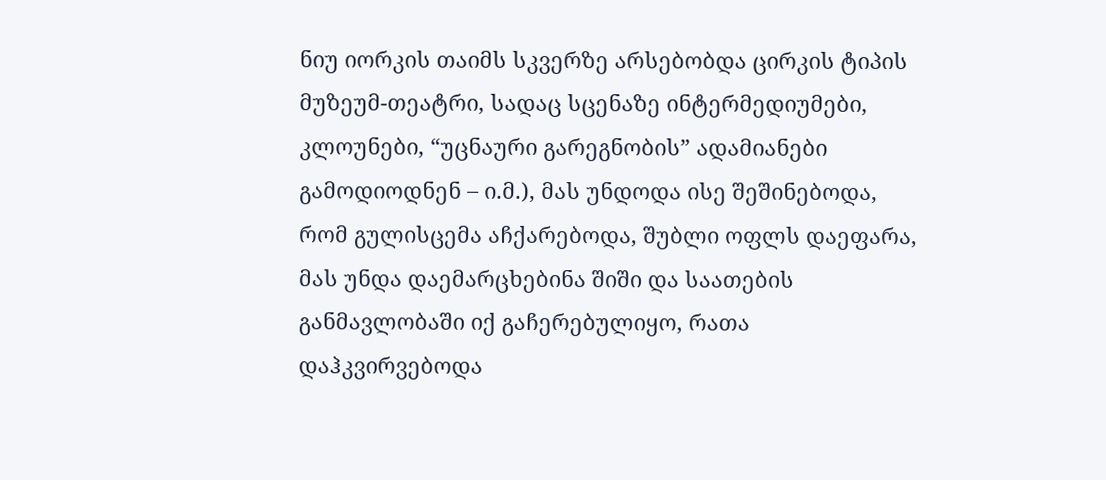ნიუ იორკის თაიმს სკვერზე არსებობდა ცირკის ტიპის მუზეუმ-თეატრი, სადაც სცენაზე ინტერმედიუმები, კლოუნები, “უცნაური გარეგნობის” ადამიანები გამოდიოდნენ – ი.მ.), მას უნდოდა ისე შეშინებოდა, რომ გულისცემა აჩქარებოდა, შუბლი ოფლს დაეფარა, მას უნდა დაემარცხებინა შიში და საათების განმავლობაში იქ გაჩერებულიყო, რათა დაჰკვირვებოდა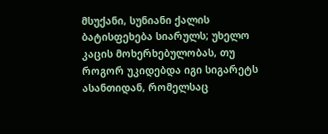მსუქანი, სუნიანი ქალის ბატისფეხება სიარულს; უხელო კაცის მოხერხებულობას, თუ როგორ უკიდებდა იგი სიგარეტს ასანთიდან, რომელსაც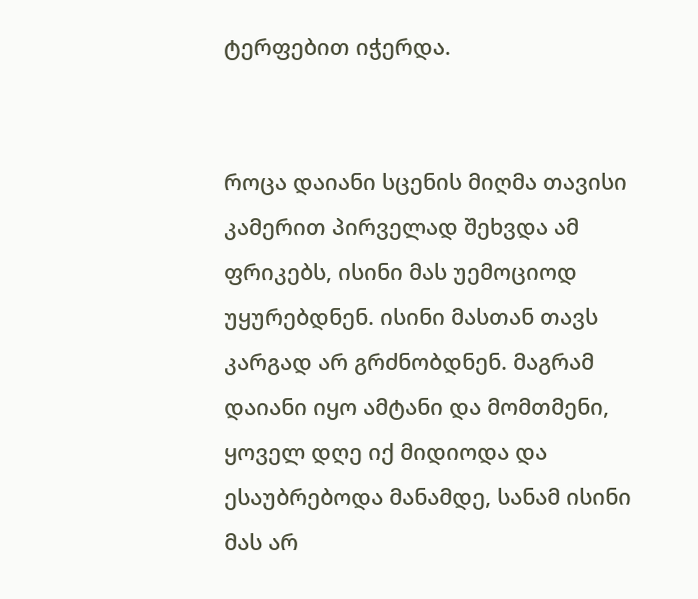ტერფებით იჭერდა.


როცა დაიანი სცენის მიღმა თავისი კამერით პირველად შეხვდა ამ ფრიკებს, ისინი მას უემოციოდ უყურებდნენ. ისინი მასთან თავს კარგად არ გრძნობდნენ. მაგრამ დაიანი იყო ამტანი და მომთმენი, ყოველ დღე იქ მიდიოდა და ესაუბრებოდა მანამდე, სანამ ისინი მას არ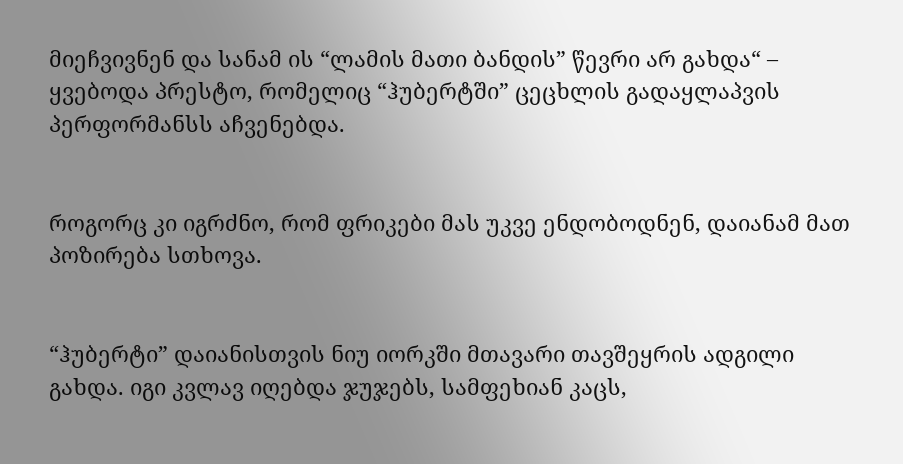მიეჩვივნენ და სანამ ის “ლამის მათი ბანდის” წევრი არ გახდა“ – ყვებოდა პრესტო, რომელიც “ჰუბერტში” ცეცხლის გადაყლაპვის პერფორმანსს აჩვენებდა.


როგორც კი იგრძნო, რომ ფრიკები მას უკვე ენდობოდნენ, დაიანამ მათ პოზირება სთხოვა.


“ჰუბერტი” დაიანისთვის ნიუ იორკში მთავარი თავშეყრის ადგილი გახდა. იგი კვლავ იღებდა ჯუჯებს, სამფეხიან კაცს,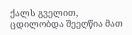ქალს გველით, ცდილობდა შეეღწია მათ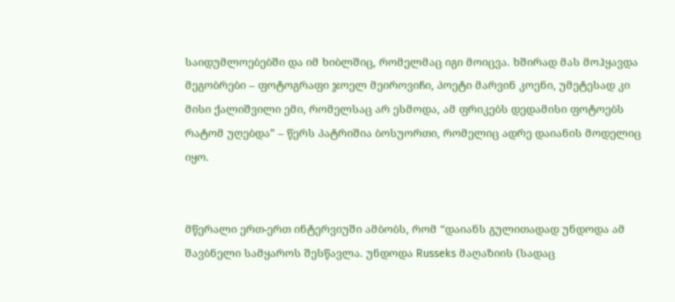საიდუმლოებებში და იმ ხიბლშიც, რომელმაც იგი მოიცვა. ხშირად მას მოჰყავდა მეგობრები – ფოტოგრაფი ჯოელ მეიროვიჩი, პოეტი მარვინ კოენი, უმეტესად კი მისი ქალიშვილი ემი, რომელსაც არ ესმოდა, ამ ფრიკებს დედამისი ფოტოებს რატომ უღებდა” – წერს პატრიშია ბოსუორთი, რომელიც ადრე დაიანის მოდელიც იყო.


მწერალი ერთ-ერთ ინტერვიუში ამბობს, რომ “დაიანს გულითადად უნდოდა ამ შავბნელი სამყაროს შესწავლა. უნდოდა Russeks მაღაზიის (სადაც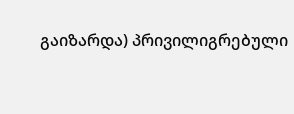გაიზარდა) პრივილიგრებული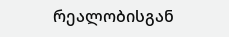რეალობისგან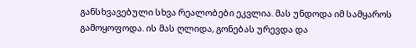განსხვავებული სხვა რეალობები ეკვლია. მას უნდოდა იმ სამყაროს გამოყოფოდა. ის მას ღლიდა, გონებას ურევდა და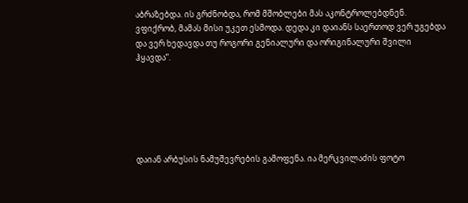აბრაზებდა. ის გრძნობდა, რომ მშობლები მას აკონტროლებდნენ. ვფიქრობ, მამას მისი უკეთ ესმოდა. დედა კი დაიანს საერთოდ ვერ უგებდა და ვერ ხედავდა თუ როგორი გენიალური და ორიგინალური შვილი ჰყავდა“.






დაიან არბუსის ნამუშევრების გამოფენა. ია მერკვილაძის ფოტო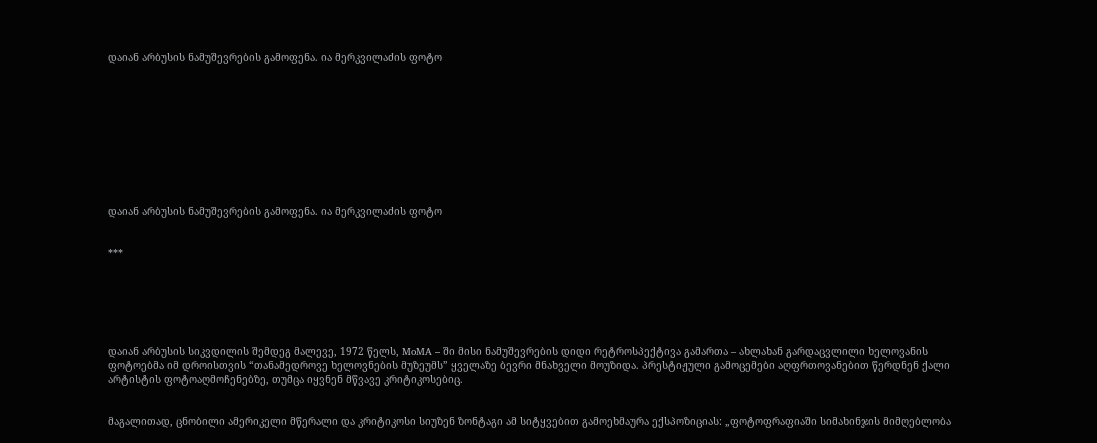დაიან არბუსის ნამუშევრების გამოფენა. ია მერკვილაძის ფოტო










დაიან არბუსის ნამუშევრების გამოფენა. ია მერკვილაძის ფოტო


***






დაიან არბუსის სიკვდილის შემდეგ მალევე, 1972 წელს, MoMA – ში მისი ნამუშევრების დიდი რეტროსპექტივა გამართა – ახლახან გარდაცვლილი ხელოვანის ფოტოებმა იმ დროისთვის “თანამედროვე ხელოვნების მუზეუმს” ყველაზე ბევრი მნახველი მოუზიდა. პრესტიჟული გამოცემები აღფრთოვანებით წერდნენ ქალი არტისტის ფოტოაღმოჩენებზე, თუმცა იყვნენ მწვავე კრიტიკოსებიც.


მაგალითად, ცნობილი ამერიკელი მწერალი და კრიტიკოსი სიუზენ ზონტაგი ამ სიტყვებით გამოეხმაურა ექსპოზიციას: „ფოტოფრაფიაში სიმახინჯის მიმღებლობა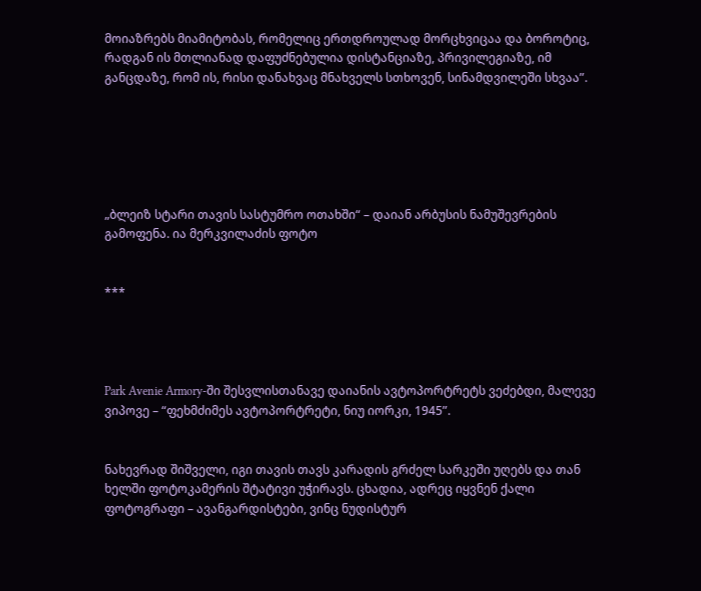მოიაზრებს მიამიტობას, რომელიც ერთდროულად მორცხვიცაა და ბოროტიც, რადგან ის მთლიანად დაფუძნებულია დისტანციაზე, პრივილეგიაზე, იმ განცდაზე, რომ ის, რისი დანახვაც მნახველს სთხოვენ, სინამდვილეში სხვაა”.






„ბლეიზ სტარი თავის სასტუმრო ოთახში“ – დაიან არბუსის ნამუშევრების გამოფენა. ია მერკვილაძის ფოტო


***




Park Avenie Armory-ში შესვლისთანავე დაიანის ავტოპორტრეტს ვეძებდი, მალევე ვიპოვე – “ფეხმძიმეს ავტოპორტრეტი, ნიუ იორკი, 1945”.


ნახევრად შიშველი, იგი თავის თავს კარადის გრძელ სარკეში უღებს და თან ხელში ფოტოკამერის შტატივი უჭირავს. ცხადია, ადრეც იყვნენ ქალი ფოტოგრაფი – ავანგარდისტები, ვინც ნუდისტურ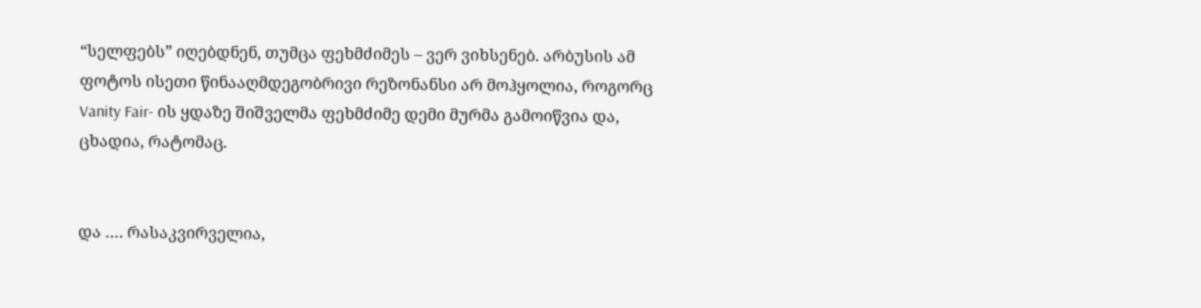“სელფებს” იღებდნენ, თუმცა ფეხმძიმეს – ვერ ვიხსენებ. არბუსის ამ ფოტოს ისეთი წინააღმდეგობრივი რეზონანსი არ მოჰყოლია, როგორც Vanity Fair- ის ყდაზე შიშველმა ფეხმძიმე დემი მურმა გამოიწვია და, ცხადია, რატომაც.


და …. რასაკვირველია,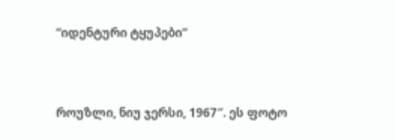“იდენტური ტყუპები“


როუზლი, ნიუ ჯერსი, 1967″. ეს ფოტო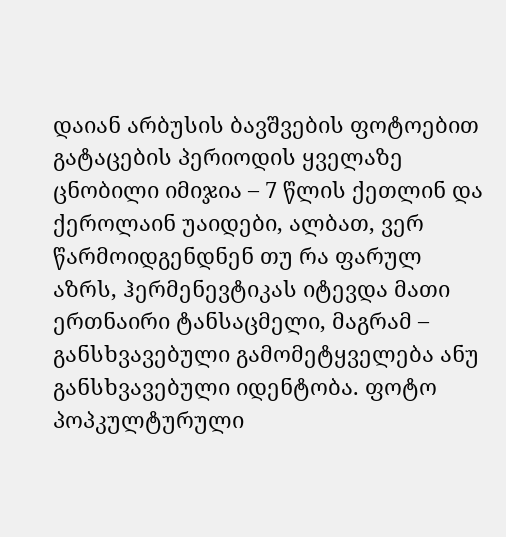დაიან არბუსის ბავშვების ფოტოებით გატაცების პერიოდის ყველაზე ცნობილი იმიჯია – 7 წლის ქეთლინ და ქეროლაინ უაიდები, ალბათ, ვერ წარმოიდგენდნენ თუ რა ფარულ აზრს, ჰერმენევტიკას იტევდა მათი ერთნაირი ტანსაცმელი, მაგრამ – განსხვავებული გამომეტყველება ანუ განსხვავებული იდენტობა. ფოტო პოპკულტურული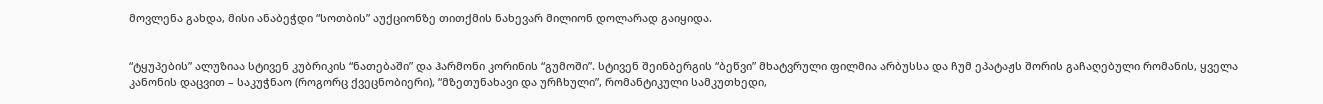მოვლენა გახდა, მისი ანაბეჭდი “სოთბის” აუქციონზე თითქმის ნახევარ მილიონ დოლარად გაიყიდა.


“ტყუპების” ალუზიაა სტივენ კუბრიკის “ნათებაში” და ჰარმონი კორინის “გუმოში”. სტივენ შეინბერგის “ბეწვი” მხატვრული ფილმია არბუსსა და ჩუმ ეპატაჟს შორის გაჩაღებული რომანის, ყველა კანონის დაცვით – საკუჭნაო (როგორც ქვეცნობიერი), “მზეთუნახავი და ურჩხული”, რომანტიკული სამკუთხედი,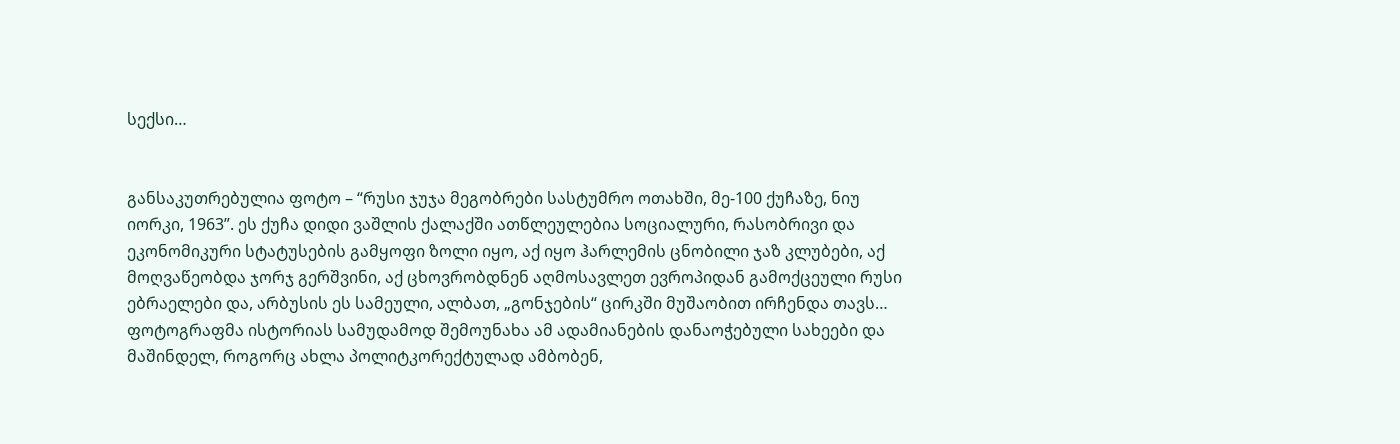სექსი…


განსაკუთრებულია ფოტო – “რუსი ჯუჯა მეგობრები სასტუმრო ოთახში, მე-100 ქუჩაზე, ნიუ იორკი, 1963”. ეს ქუჩა დიდი ვაშლის ქალაქში ათწლეულებია სოციალური, რასობრივი და ეკონომიკური სტატუსების გამყოფი ზოლი იყო, აქ იყო ჰარლემის ცნობილი ჯაზ კლუბები, აქ მოღვაწეობდა ჯორჯ გერშვინი, აქ ცხოვრობდნენ აღმოსავლეთ ევროპიდან გამოქცეული რუსი ებრაელები და, არბუსის ეს სამეული, ალბათ, „გონჯების“ ცირკში მუშაობით ირჩენდა თავს… ფოტოგრაფმა ისტორიას სამუდამოდ შემოუნახა ამ ადამიანების დანაოჭებული სახეები და მაშინდელ, როგორც ახლა პოლიტკორექტულად ამბობენ,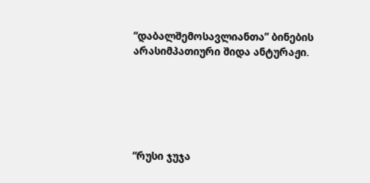“დაბალშემოსავლიანთა” ბინების არასიმპათიური შიდა ანტურაჟი.






“რუსი ჯუჯა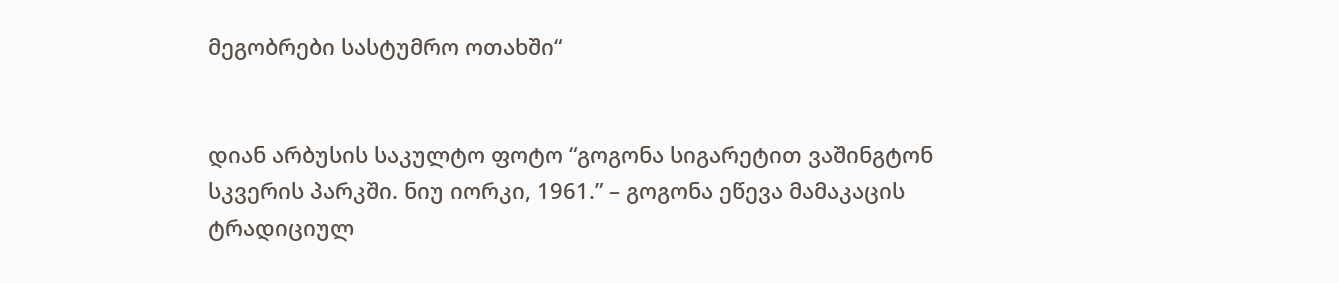მეგობრები სასტუმრო ოთახში“


დიან არბუსის საკულტო ფოტო “გოგონა სიგარეტით ვაშინგტონ სკვერის პარკში. ნიუ იორკი, 1961.” – გოგონა ეწევა მამაკაცის ტრადიციულ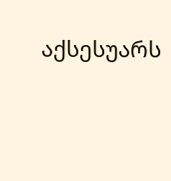აქსესუარს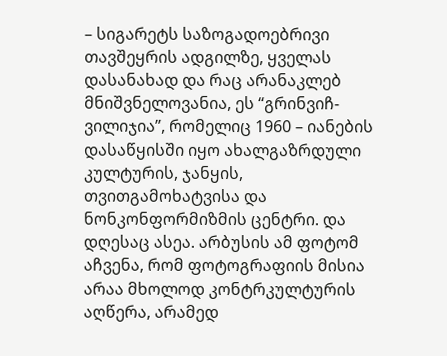– სიგარეტს საზოგადოებრივი თავშეყრის ადგილზე, ყველას დასანახად და რაც არანაკლებ მნიშვნელოვანია, ეს “გრინვიჩ- ვილიჯია”, რომელიც 1960 – იანების დასაწყისში იყო ახალგაზრდული კულტურის, ჯანყის, თვითგამოხატვისა და ნონკონფორმიზმის ცენტრი. და დღესაც ასეა. არბუსის ამ ფოტომ აჩვენა, რომ ფოტოგრაფიის მისია არაა მხოლოდ კონტრკულტურის აღწერა, არამედ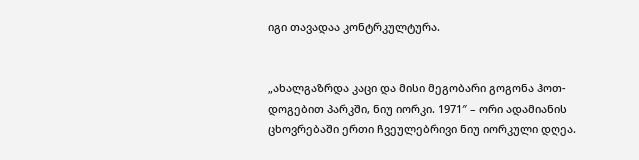იგი თავადაა კონტრკულტურა.


„ახალგაზრდა კაცი და მისი მეგობარი გოგონა ჰოთ-დოგებით პარკში, ნიუ იორკი. 1971″ – ორი ადამიანის ცხოვრებაში ერთი ჩვეულებრივი ნიუ იორკული დღეა.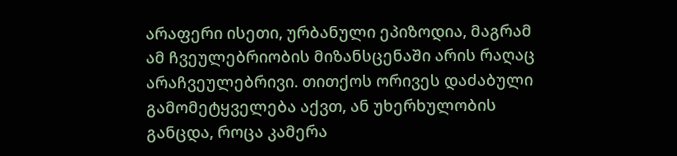არაფერი ისეთი, ურბანული ეპიზოდია, მაგრამ ამ ჩვეულებრიობის მიზანსცენაში არის რაღაც არაჩვეულებრივი. თითქოს ორივეს დაძაბული გამომეტყველება აქვთ, ან უხერხულობის განცდა, როცა კამერა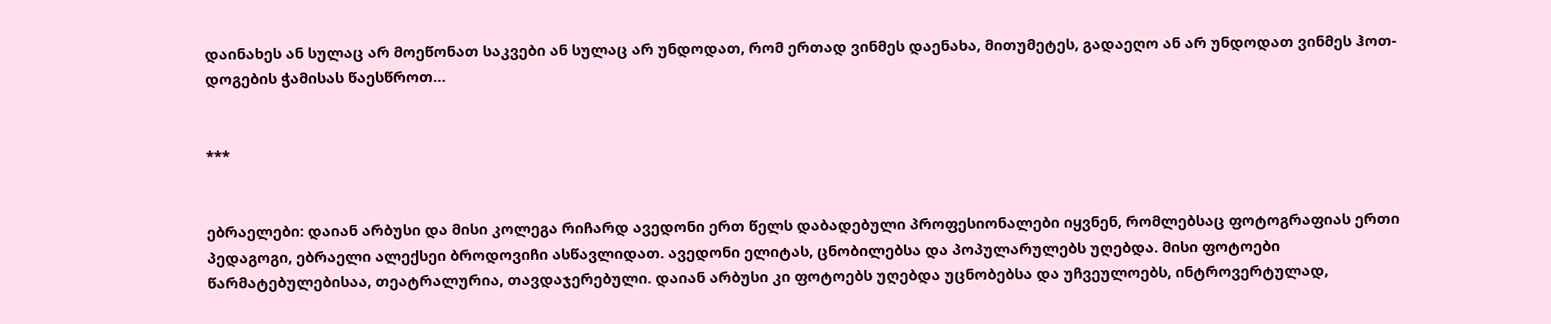დაინახეს ან სულაც არ მოეწონათ საკვები ან სულაც არ უნდოდათ, რომ ერთად ვინმეს დაენახა, მითუმეტეს, გადაეღო ან არ უნდოდათ ვინმეს ჰოთ-დოგების ჭამისას წაესწროთ…


***


ებრაელები: დაიან არბუსი და მისი კოლეგა რიჩარდ ავედონი ერთ წელს დაბადებული პროფესიონალები იყვნენ, რომლებსაც ფოტოგრაფიას ერთი პედაგოგი, ებრაელი ალექსეი ბროდოვიჩი ასწავლიდათ. ავედონი ელიტას, ცნობილებსა და პოპულარულებს უღებდა. მისი ფოტოები წარმატებულებისაა, თეატრალურია, თავდაჯერებული. დაიან არბუსი კი ფოტოებს უღებდა უცნობებსა და უჩვეულოებს, ინტროვერტულად,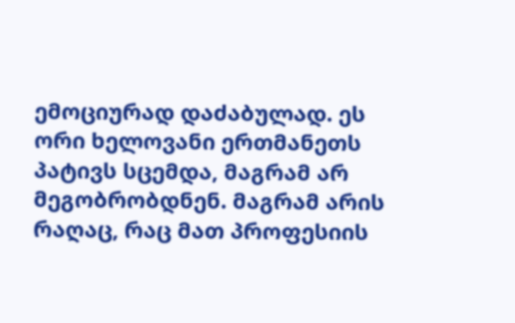ემოციურად დაძაბულად. ეს ორი ხელოვანი ერთმანეთს პატივს სცემდა, მაგრამ არ მეგობრობდნენ. მაგრამ არის რაღაც, რაც მათ პროფესიის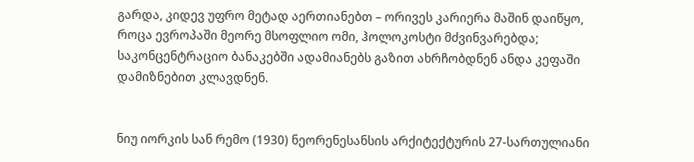გარდა, კიდევ უფრო მეტად აერთიანებთ – ორივეს კარიერა მაშინ დაიწყო, როცა ევროპაში მეორე მსოფლიო ომი, ჰოლოკოსტი მძვინვარებდა; საკონცენტრაციო ბანაკებში ადამიანებს გაზით ახრჩობდნენ ანდა კეფაში დამიზნებით კლავდნენ.


ნიუ იორკის სან რემო (1930) ნეორენესანსის არქიტექტურის 27-სართულიანი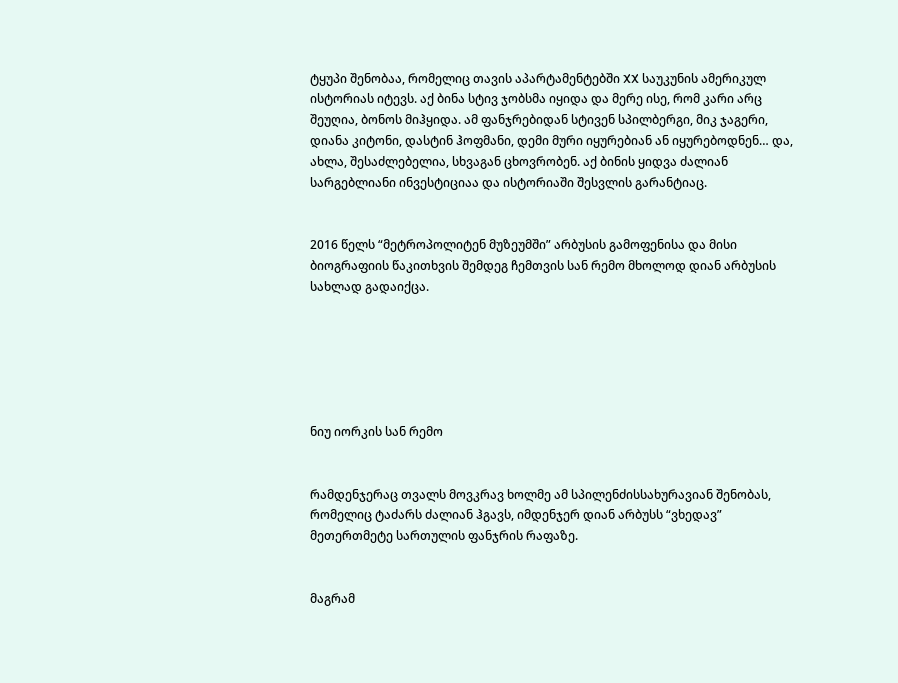ტყუპი შენობაა, რომელიც თავის აპარტამენტებში XX საუკუნის ამერიკულ ისტორიას იტევს. აქ ბინა სტივ ჯობსმა იყიდა და მერე ისე, რომ კარი არც შეუღია, ბონოს მიჰყიდა. ამ ფანჯრებიდან სტივენ სპილბერგი, მიკ ჯაგერი, დიანა კიტონი, დასტინ ჰოფმანი, დემი მური იყურებიან ან იყურებოდნენ… და, ახლა, შესაძლებელია, სხვაგან ცხოვრობენ. აქ ბინის ყიდვა ძალიან სარგებლიანი ინვესტიციაა და ისტორიაში შესვლის გარანტიაც.


2016 წელს “მეტროპოლიტენ მუზეუმში” არბუსის გამოფენისა და მისი ბიოგრაფიის წაკითხვის შემდეგ ჩემთვის სან რემო მხოლოდ დიან არბუსის სახლად გადაიქცა.






ნიუ იორკის სან რემო


რამდენჯერაც თვალს მოვკრავ ხოლმე ამ სპილენძისსახურავიან შენობას, რომელიც ტაძარს ძალიან ჰგავს, იმდენჯერ დიან არბუსს “ვხედავ” მეთერთმეტე სართულის ფანჯრის რაფაზე.


მაგრამ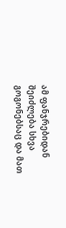ამ ფანჯრებიდან შეიძლება სხვა გოგონებსაც და მათ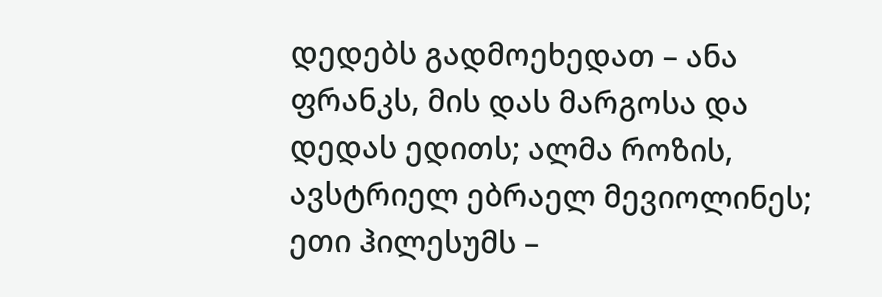დედებს გადმოეხედათ – ანა ფრანკს, მის დას მარგოსა და დედას ედითს; ალმა როზის, ავსტრიელ ებრაელ მევიოლინეს; ეთი ჰილესუმს –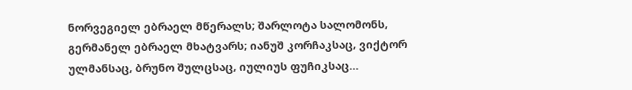ნორვეგიელ ებრაელ მწერალს; შარლოტა სალომონს, გერმანელ ებრაელ მხატვარს; იანუშ კორჩაკსაც, ვიქტორ ულმანსაც, ბრუნო შულცსაც, იულიუს ფუჩიკსაც…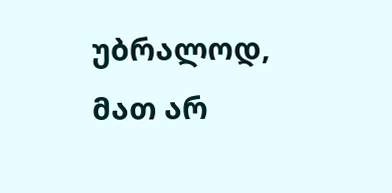უბრალოდ, მათ არ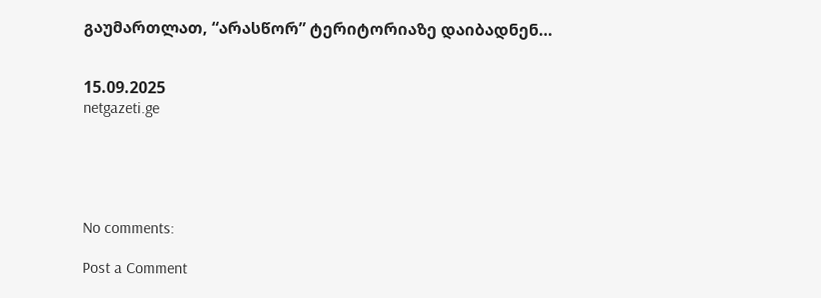გაუმართლათ, “არასწორ” ტერიტორიაზე დაიბადნენ…


15.09.2025
netgazeti.ge





No comments:

Post a Comment